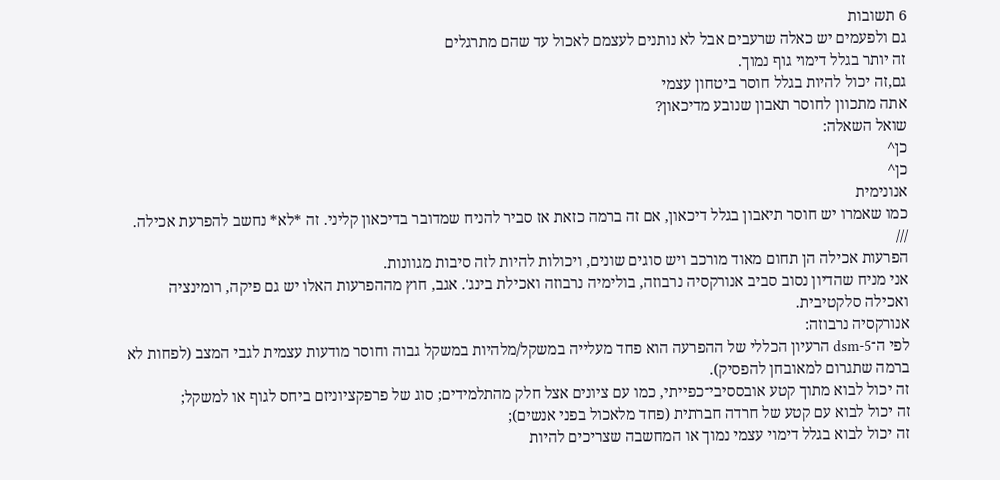6 תשובות
גם ולפעמים יש כאלה שרעבים אבל לא נותנים לעצמם לאכול עד שהם מתרגלים
זה יותר בגלל דימוי גוף נמוך.
גם,זה יכול להיות בגלל חוסר ביטחון עצמי
אתה מתכוון לחוסר תאבון שנובע מדיכאון?
שואל השאלה:
כן^
כן^
אנונימית
כמו שאמרו יש חוסר תיאבון בגלל דיכאון, אם זה ברמה כזאת אז סביר להניח שמדובר בדיכאון קליני. זה *לא* נחשב להפרעת אכילה.
///
הפרעות אכילה הן תחום מאוד מורכב ויש סוגים שונים, ויכולות להיות לזה סיבות מגוונות.
אני מניח שהדיון נסוב סביב אנורקסיה נרבוזה, בולימיה נרבוזה ואכילת בינג'. אגב, חוץ מההפרעות האלו יש גם פיקה, רומינציה ואכילה סלקטיבית.
אנורקסיה נרבוזה:
לפי ה־dsm-5 הרעיון הכללי של ההפרעה הוא פחד מעלייה במשקל/מלהיות במשקל גבוה וחוסר מודעות עצמית לגבי המצב (לפחות לא ברמה שתגרום למאובחן להפסיק).
זה יכול לבוא מתוך קטע אובססיבי־כפייתי, כמו עם ציונים אצל חלק מהתלמידים; סוג של פרפקציוניזם ביחס לגוף או למשקל;
זה יכול לבוא עם קטע של חרדה חברתית (פחד מלאכול בפני אנשים);
זה יכול לבוא בגלל דימוי עצמי נמוך או המחשבה שצריכים להיות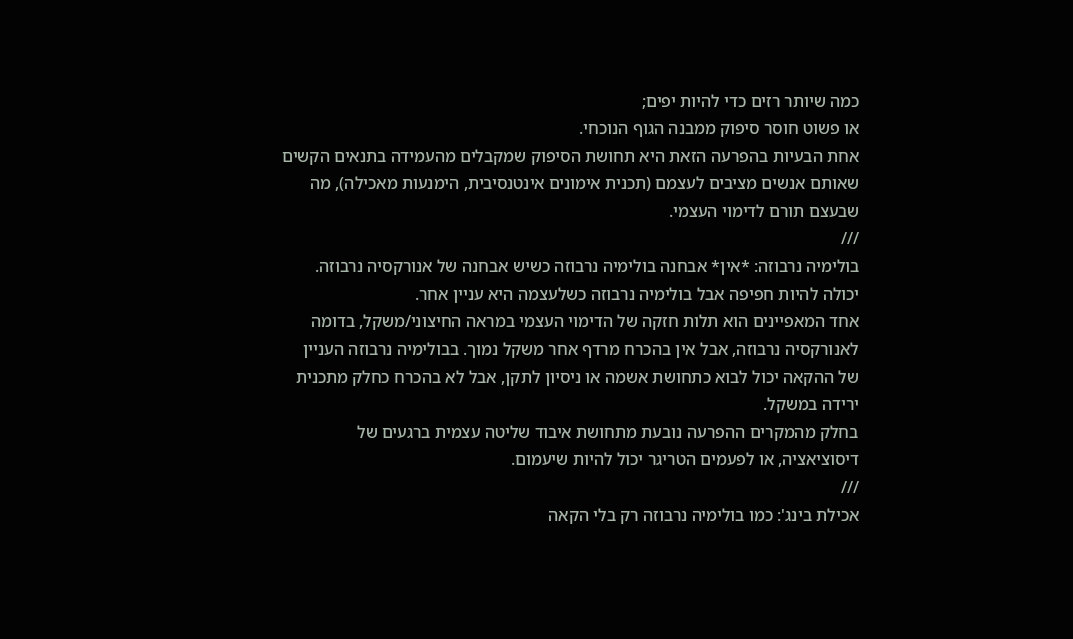כמה שיותר רזים כדי להיות יפים;
או פשוט חוסר סיפוק ממבנה הגוף הנוכחי.
אחת הבעיות בהפרעה הזאת היא תחושת הסיפוק שמקבלים מהעמידה בתנאים הקשים שאותם אנשים מציבים לעצמם (תכנית אימונים אינטנסיבית, הימנעות מאכילה), מה שבעצם תורם לדימוי העצמי.
///
בולימיה נרבוזה: *אין* אבחנה בולימיה נרבוזה כשיש אבחנה של אנורקסיה נרבוזה. יכולה להיות חפיפה אבל בולימיה נרבוזה כשלעצמה היא עניין אחר.
אחד המאפיינים הוא תלות חזקה של הדימוי העצמי במראה החיצוני/משקל, בדומה לאנורקסיה נרבוזה, אבל אין בהכרח מרדף אחר משקל נמוך. בבולימיה נרבוזה העניין של ההקאה יכול לבוא כתחושת אשמה או ניסיון לתקן, אבל לא בהכרח כחלק מתכנית ירידה במשקל.
בחלק מהמקרים ההפרעה נובעת מתחושת איבוד שליטה עצמית ברגעים של דיסוציאציה, או לפעמים הטריגר יכול להיות שיעמום.
///
אכילת בינג': כמו בולימיה נרבוזה רק בלי הקאה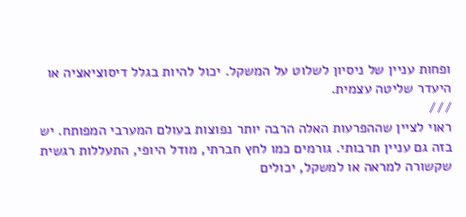ופחות עניין של ניסיון לשלוט על המשקל. יכול להיות בגלל דיסוציאציה או היעדר שליטה עצמית.
///
ראוי לציין שההפרעות האלה הרבה יותר נפוצות בעולם המערבי המפותח. יש בזה גם עניין תרבותי. גורמים כמו לחץ חברתי, מודל היופי, התעללות רגשית שקשורה למראה או למשקל, יכולים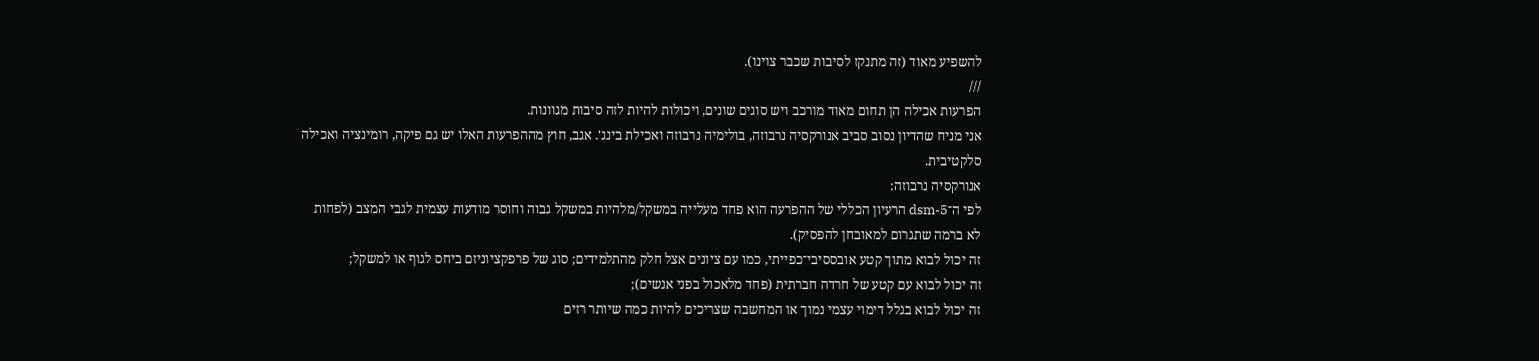להשפיע מאוד (זה מתנקז לסיבות שכבר צוינו).
///
הפרעות אכילה הן תחום מאוד מורכב ויש סוגים שונים, ויכולות להיות לזה סיבות מגוונות.
אני מניח שהדיון נסוב סביב אנורקסיה נרבוזה, בולימיה נרבוזה ואכילת בינג'. אגב, חוץ מההפרעות האלו יש גם פיקה, רומינציה ואכילה סלקטיבית.
אנורקסיה נרבוזה:
לפי ה־dsm-5 הרעיון הכללי של ההפרעה הוא פחד מעלייה במשקל/מלהיות במשקל גבוה וחוסר מודעות עצמית לגבי המצב (לפחות לא ברמה שתגרום למאובחן להפסיק).
זה יכול לבוא מתוך קטע אובססיבי־כפייתי, כמו עם ציונים אצל חלק מהתלמידים; סוג של פרפקציוניזם ביחס לגוף או למשקל;
זה יכול לבוא עם קטע של חרדה חברתית (פחד מלאכול בפני אנשים);
זה יכול לבוא בגלל דימוי עצמי נמוך או המחשבה שצריכים להיות כמה שיותר רזים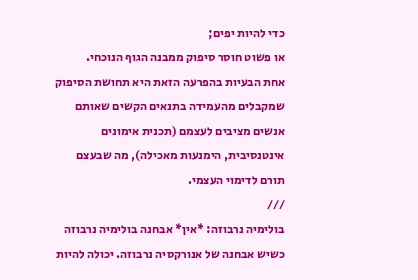כדי להיות יפים;
או פשוט חוסר סיפוק ממבנה הגוף הנוכחי.
אחת הבעיות בהפרעה הזאת היא תחושת הסיפוק שמקבלים מהעמידה בתנאים הקשים שאותם אנשים מציבים לעצמם (תכנית אימונים אינטנסיבית, הימנעות מאכילה), מה שבעצם תורם לדימוי העצמי.
///
בולימיה נרבוזה: *אין* אבחנה בולימיה נרבוזה כשיש אבחנה של אנורקסיה נרבוזה. יכולה להיות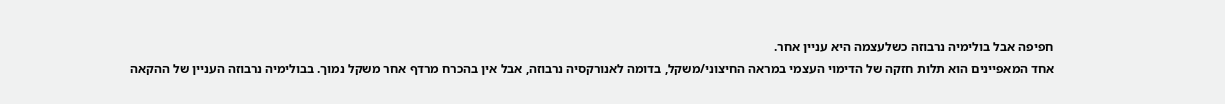חפיפה אבל בולימיה נרבוזה כשלעצמה היא עניין אחר.
אחד המאפיינים הוא תלות חזקה של הדימוי העצמי במראה החיצוני/משקל, בדומה לאנורקסיה נרבוזה, אבל אין בהכרח מרדף אחר משקל נמוך. בבולימיה נרבוזה העניין של ההקאה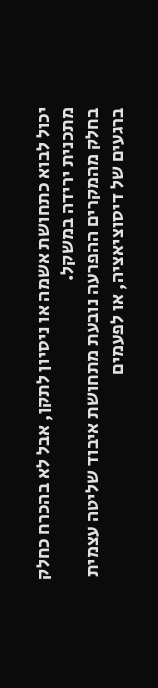יכול לבוא כתחושת אשמה או ניסיון לתקן, אבל לא בהכרח כחלק מתכנית ירידה במשקל.
בחלק מהמקרים ההפרעה נובעת מתחושת איבוד שליטה עצמית ברגעים של דיסוציאציה, או לפעמים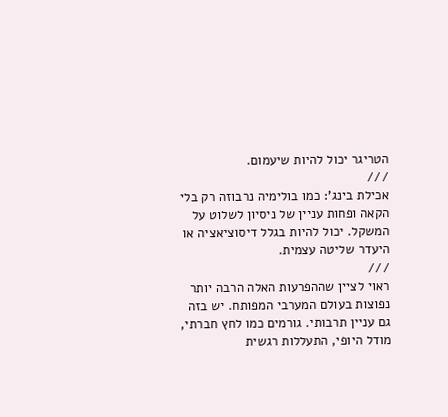הטריגר יכול להיות שיעמום.
///
אכילת בינג': כמו בולימיה נרבוזה רק בלי הקאה ופחות עניין של ניסיון לשלוט על המשקל. יכול להיות בגלל דיסוציאציה או היעדר שליטה עצמית.
///
ראוי לציין שההפרעות האלה הרבה יותר נפוצות בעולם המערבי המפותח. יש בזה גם עניין תרבותי. גורמים כמו לחץ חברתי, מודל היופי, התעללות רגשית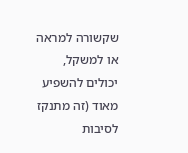שקשורה למראה או למשקל, יכולים להשפיע מאוד (זה מתנקז לסיבות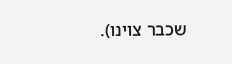שכבר צוינו).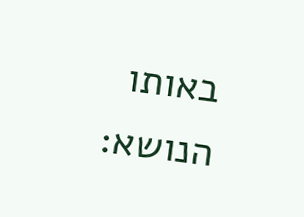באותו הנושא: